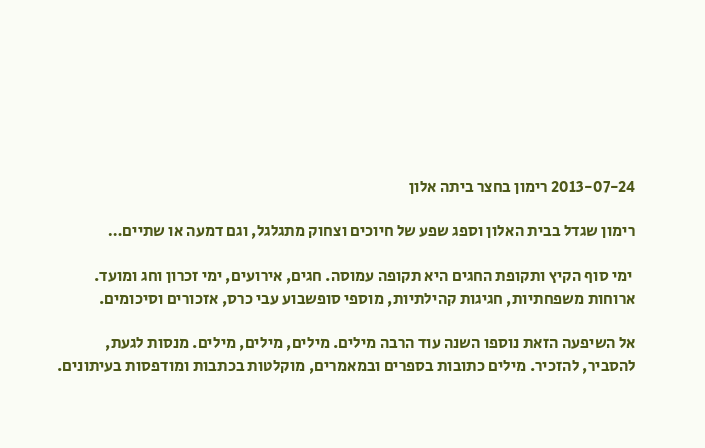2013-07-24 רימון בחצר ביתה אלון

רימון שגדל בבית האלון וספג שפע של חיוכים וצחוק מתגלגל, וגם דמעה או שתיים…

 ימי סוף הקיץ ותקופת החגים היא תקופה עמוסה. חגים, אירועים, ימי זכרון וחג ומועד. ארוחות משפחתיות, חגיגות קהילתיות, מוספי סופשבוע עבי כרס, אזכורים וסיכומים.

אל השיפעה הזאת נוספו השנה עוד הרבה מילים. מילים, מילים, מילים. מנסות לגעת, להסביר, להזכיר. מילים כתובות בספרים ובמאמרים, מוקלטות בכתבות ומודפסות בעיתונים.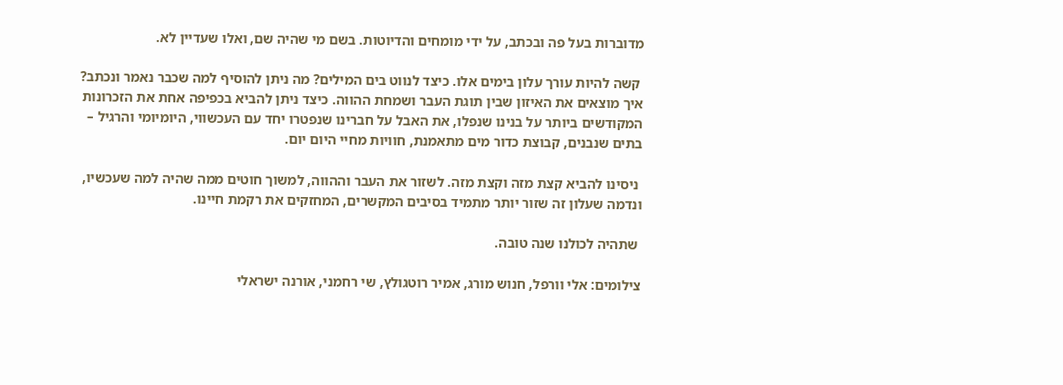מדוברות בעל פה ובכתב, על ידי מומחים והדיוטות. בשם מי שהיה שם, ואלו שעדיין לא.

 קשה להיות עורך עלון בימים אלו. כיצד לנווט בים המילים? מה ניתן להוסיף למה שכבר נאמר ונכתב? איך מוצאים את האיזון שבין תוגת העבר ושמחת ההווה. כיצד ניתן להביא בכפיפה אחת את הזכרונות המקודשים ביותר על בנינו שנפלו, את האבל על חברינו שנפטרו יחד עם העכשווי, היומיומי והרגיל – בתים שנבנים, קבוצת כדור מים מתאמנת, חוויות מחיי היום יום.

 ניסינו להביא קצת מזה וקצת מזה. לשזור את העבר וההווה, למשוך חוטים ממה שהיה למה שעכשיו, ונדמה שעלון זה שזור יותר מתמיד בסיבים המקשרים, המחזקים את רקמת חיינו.

 שתהיה לכולנו שנה טובה.

צילומים: אלי וורפל, חנוש מורג, אמיר רוטגולץ, שי רחמני, אורנה ישראלי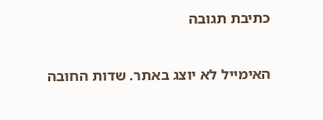כתיבת תגובה

האימייל לא יוצג באתר. שדות החובה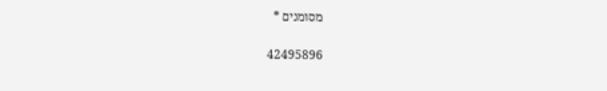מסומנים *

42495896